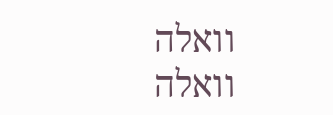וואלה
וואלה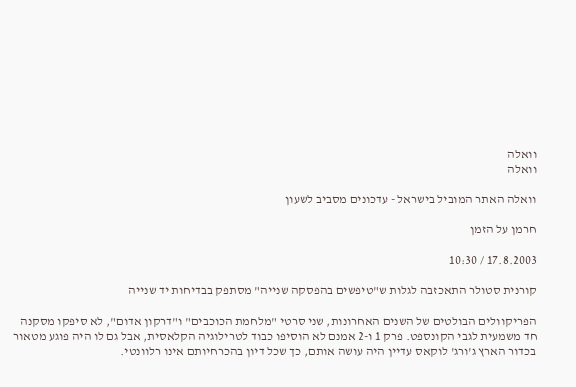וואלה
וואלה

וואלה האתר המוביל בישראל - עדכונים מסביב לשעון

חרמן על הזמן

17.8.2003 / 10:30

קורנית סטולר התאכזבה לגלות ש"טיפשים בהפסקה שנייה" מסתפק בבדיחות יד שנייה

הפריקוולים הבולטים של השנים האחרונות, שני סרטי "מלחמת הכוכבים" ו"דרקון אדום", לא סיפקו מסקנה חד משמעית לגבי הקונספט. פרק 1 ו-2 אמנם לא הוסיפו כבוד לטרילוגיה הקלאסית, אבל גם לו היה פוגע מטאור בכדור הארץ ג'ורג' לוקאס עדיין היה עושה אותם, כך שכל דיון בהכרחיותם אינו רלוונטי.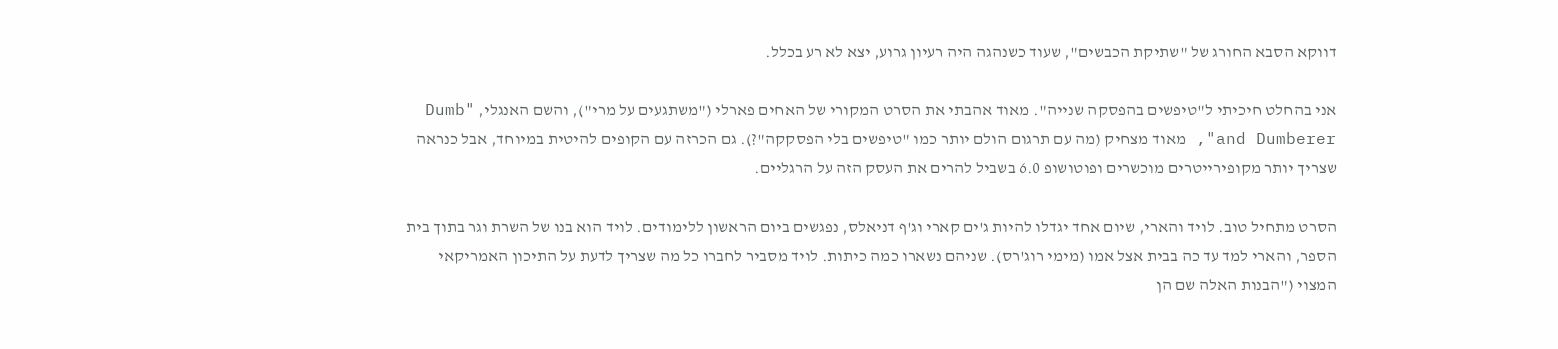דווקא הסבא החורג של "שתיקת הכבשים", שעוד כשנהגה היה רעיון גרוע, יצא לא רע בכלל.

אני בהחלט חיכיתי ל"טיפשים בהפסקה שנייה". מאוד אהבתי את הסרט המקורי של האחים פארלי ("משתגעים על מרי"), והשם האנגלי, "Dumb and Dumberer", מאוד מצחיק (מה עם תרגום הולם יותר כמו "טיפשים בלי הפסקקה"?). גם הכרזה עם הקופים להיטית במיוחד, אבל כנראה שצריך יותר מקופירייטרים מוכשרים ופוטושופ 6.0 בשביל להרים את העסק הזה על הרגליים.

הסרט מתחיל טוב. לויד והארי, שיום אחד יגדלו להיות ג'ים קארי וג'ף דניאלס, נפגשים ביום הראשון ללימודים. לויד הוא בנו של השרת וגר בתוך בית הספר, והארי למד עד כה בבית אצל אמו (מימי רוג'רס). שניהם נשארו כמה כיתות. לויד מסביר לחברו כל מה שצריך לדעת על התיכון האמריקאי המצוי ("הבנות האלה שם הן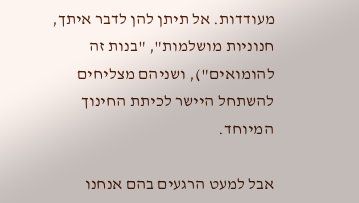מעודדות. אל תיתן להן לדבר איתך, חנוניות מושלמות", "בנות זה להומואים"), ושניהם מצליחים להשתחל היישר לכיתת החינוך המיוחד.

אבל למעט הרגעים בהם אנחנו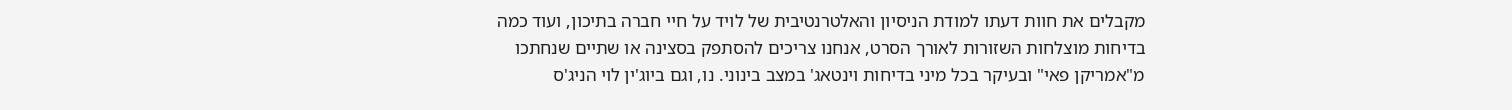מקבלים את חוות דעתו למודת הניסיון והאלטרנטיבית של לויד על חיי חברה בתיכון, ועוד כמה בדיחות מוצלחות השזורות לאורך הסרט, אנחנו צריכים להסתפק בסצינה או שתיים שנחתכו מ"אמריקן פאי" ובעיקר בכל מיני בדיחות וינטאג' במצב בינוני. נו, וגם ביוג'ין לוי הניג'ס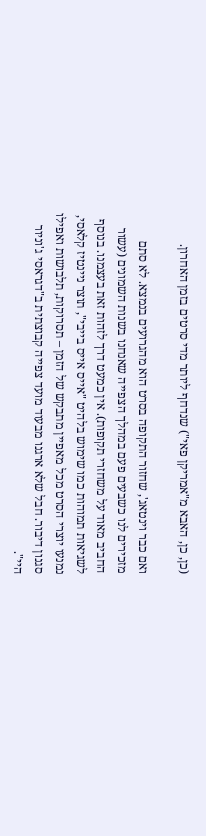(כן, כן, האבא מ"אמריקן פאי") שנדחף ליותר מדי סרטים בזמן האחרון.

ואם כבר וינטאג', שחזור התקופה בסרט הוא מהגרועים בנמצא. לא סתם מזכירים לנו כשבעים פעם במהלך הצפייה שאנחנו בשנות השמונים (עשור החביב מאוד על משחזרי תקופות). אין כמעט דרך לזהות זאת בעצמנו. בנוסף לשגיאות תמוהות כמו שימוש בלהיט "אייס אייס בייבי", תוצר ניינטיז קלאסי, נמנעו יוצרי הסרט מכל מאפיין מתבקש של הזמן – תסרוקות, תלבושות ואפילו סגנון דיבור. חבל שלא ארגנו מבעוד מועד צפייה קבוצתית ב"דגראסי ג'וניור היי".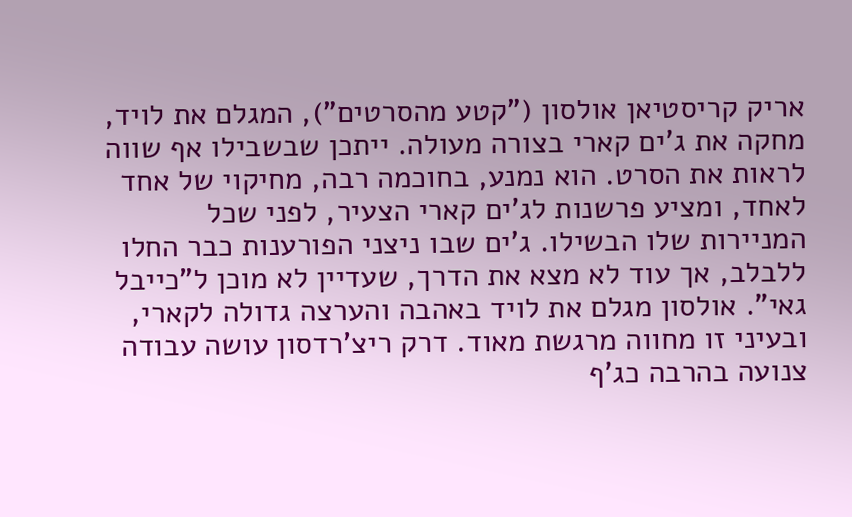אריק קריסטיאן אולסון ("קטע מהסרטים"), המגלם את לויד, מחקה את ג'ים קארי בצורה מעולה. ייתכן שבשבילו אף שווה לראות את הסרט. הוא נמנע, בחוכמה רבה, מחיקוי של אחד לאחד, ומציע פרשנות לג'ים קארי הצעיר, לפני שכל המניירות שלו הבשילו. ג'ים שבו ניצני הפורענות כבר החלו ללבלב, אך עוד לא מצא את הדרך, שעדיין לא מוכן ל"כייבל גאי". אולסון מגלם את לויד באהבה והערצה גדולה לקארי, ובעיני זו מחווה מרגשת מאוד. דרק ריצ'רדסון עושה עבודה צנועה בהרבה כג'ף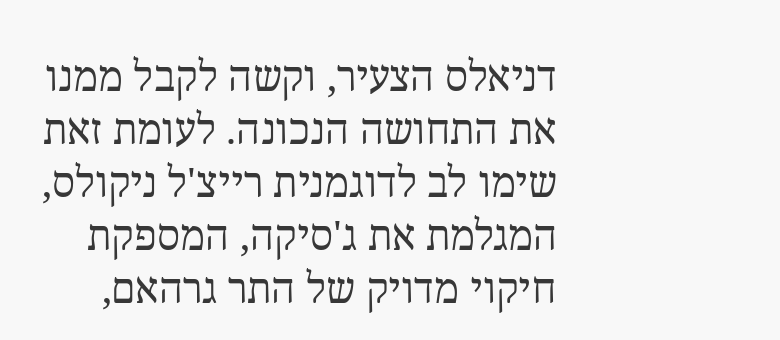דניאלס הצעיר, וקשה לקבל ממנו את התחושה הנכונה. לעומת זאת שימו לב לדוגמנית רייצ'ל ניקולס, המגלמת את ג'סיקה, המספקת חיקוי מדויק של התר גרהאם,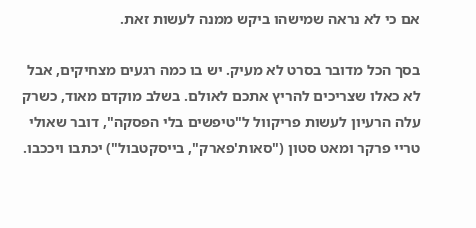אם כי לא נראה שמישהו ביקש ממנה לעשות זאת.

בסך הכל מדובר בסרט לא מעיק. יש בו כמה רגעים מצחיקים, אבל לא כאלו שצריכים להריץ אתכם לאולם. בשלב מוקדם מאוד, כשרק עלה הרעיון לעשות פריקוול ל"טיפשים בלי הפסקה", דובר שאולי טריי פרקר ומאט סטון ("סאות'פארק", בייסקטבול") יכתבו ויככבו.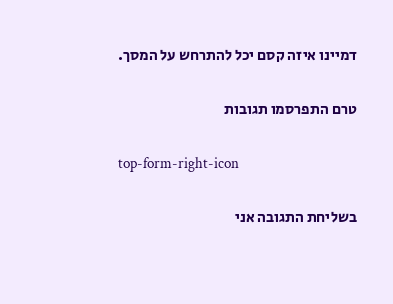דמיינו איזה קסם יכל להתרחש על המסך.

טרם התפרסמו תגובות

top-form-right-icon

בשליחת התגובה אני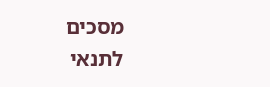מסכים לתנאי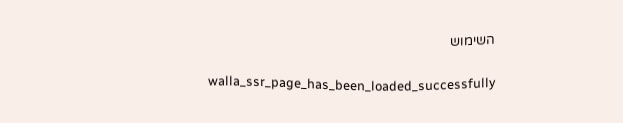השימוש

    walla_ssr_page_has_been_loaded_successfully